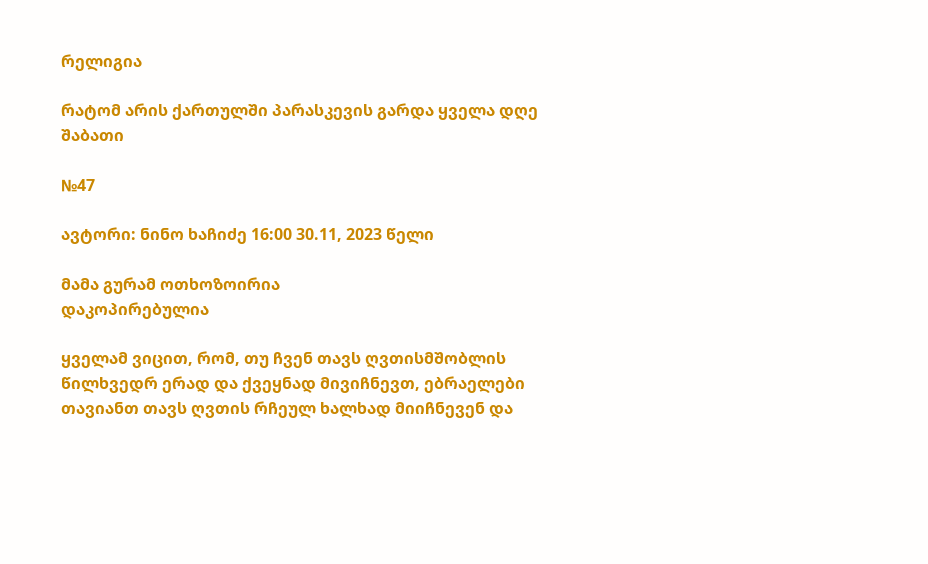რელიგია

რატომ არის ქართულში პარასკევის გარდა ყველა დღე შაბათი

№47

ავტორი: ნინო ხაჩიძე 16:00 30.11, 2023 წელი

მამა გურამ ოთხოზოირია
დაკოპირებულია

ყველამ ვიცით, რომ, თუ ჩვენ თავს ღვთისმშობლის წილხვედრ ერად და ქვეყნად მივიჩნევთ, ებრაელები თავიანთ თავს ღვთის რჩეულ ხალხად მიიჩნევენ და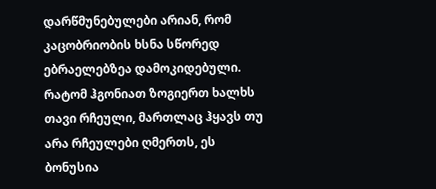დარწმუნებულები არიან, რომ კაცობრიობის ხსნა სწორედ ებრაელებზეა დამოკიდებული. რატომ ჰგონიათ ზოგიერთ ხალხს თავი რჩეული, მართლაც ჰყავს თუ არა რჩეულები ღმერთს, ეს ბონუსია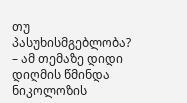თუ პასუხისმგებლობა? – ამ თემაზე დიდი დიღმის წმინდა ნიკოლოზის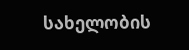სახელობის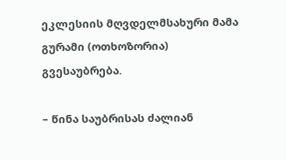ეკლესიის მღვდელმსახური მამა გურამი (ოთხოზორია) გვესაუბრება.

– წინა საუბრისას ძალიან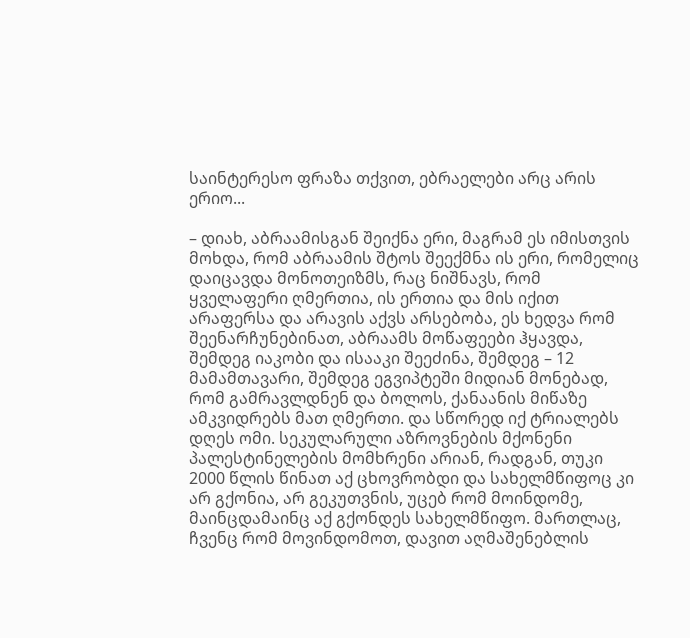საინტერესო ფრაზა თქვით, ებრაელები არც არის ერიო...

– დიახ, აბრაამისგან შეიქნა ერი, მაგრამ ეს იმისთვის მოხდა, რომ აბრაამის შტოს შეექმნა ის ერი, რომელიც დაიცავდა მონოთეიზმს, რაც ნიშნავს, რომ ყველაფერი ღმერთია, ის ერთია და მის იქით არაფერსა და არავის აქვს არსებობა, ეს ხედვა რომ შეენარჩუნებინათ, აბრაამს მოწაფეები ჰყავდა, შემდეგ იაკობი და ისააკი შეეძინა, შემდეგ – 12 მამამთავარი, შემდეგ ეგვიპტეში მიდიან მონებად, რომ გამრავლდნენ და ბოლოს, ქანაანის მიწაზე ამკვიდრებს მათ ღმერთი. და სწორედ იქ ტრიალებს დღეს ომი. სეკულარული აზროვნების მქონენი პალესტინელების მომხრენი არიან, რადგან, თუკი 2000 წლის წინათ აქ ცხოვრობდი და სახელმწიფოც კი არ გქონია, არ გეკუთვნის, უცებ რომ მოინდომე, მაინცდამაინც აქ გქონდეს სახელმწიფო. მართლაც, ჩვენც რომ მოვინდომოთ, დავით აღმაშენებლის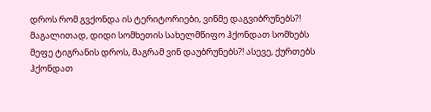დროს რომ გვქონდა ის ტერიტორიები, ვინმე დაგვიბრუნებს?! მაგალითად, დიდი სომხეთის სახელმწიფო ჰქონდათ სომხებს მეფე ტიგრანის დროს, მაგრამ ვინ დაუბრუნებს?! ასევე, ქურთებს ჰქონდათ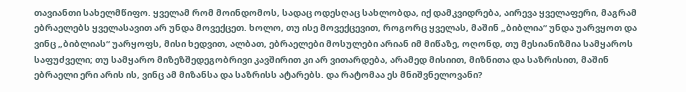თავიანთი სახელმწიფო. ყველამ რომ მოინდომოს, სადაც ოდესღაც სახლობდა, იქ დამკვიდრება, აირევა ყველაფერი, მაგრამ ებრაელებს ყველასავით არ უნდა მოვექცეთ. ხოლო, თუ ისე მოვექცევით, როგორც ყველას, მაშინ „ბიბლია“ უნდა უარვყოთ და ვინც „ბიბლიას“ უარყოფს, მისი ხედვით, ალბათ, ებრაელები მოსულები არიან იმ მიწაზე, ოღონდ, თუ მესიანიზმია სამყაროს საფუძველი; თუ სამყარო მიზეზშედეგობრივი კავშირით კი არ ვითარდება, არამედ მისიით, მიზნითა და საზრისით, მაშინ ებრაელი ერი არის ის, ვინც ამ მიზანსა და საზრისს ატარებს. და რატომაა ეს მნიშვნელოვანი?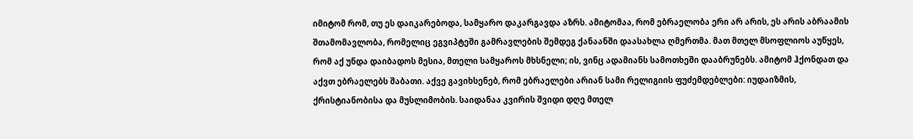იმიტომ რომ, თუ ეს დაიკარებოდა, სამყარო დაკარგავდა აზრს. ამიტომაა, რომ ებრაელობა ერი არ არის, ეს არის აბრაამის შთამომავლობა, რომელიც ეგვიპტეში გამრავლების შემდეგ ქანაანში დაასახლა ღმერთმა. მათ მთელ მსოფლიოს აუწყეს, რომ აქ უნდა დაიბადოს მესია, მთელი სამყაროს მხსნელი; ის, ვინც ადამიანს სამოთხეში დააბრუნებს. ამიტომ ჰქონდათ და აქვთ ებრაელებს შაბათი. აქვე გავიხსენებ, რომ ებრაელები არიან სამი რელიგიის ფუძემდებლები: იუდაიზმის, ქრისტიანობისა და მუსლიმობის. საიდანაა კვირის შვიდი დღე მთელ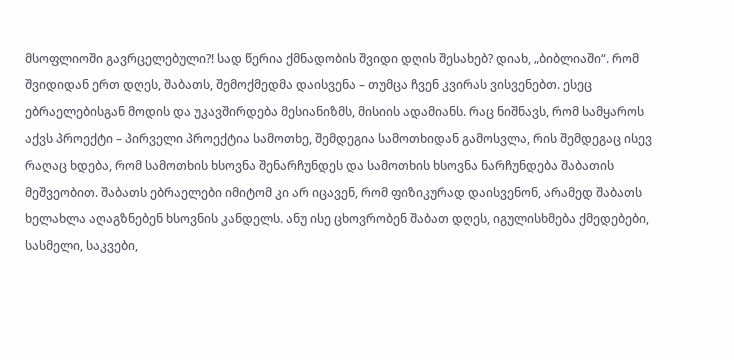მსოფლიოში გავრცელებული?! სად წერია ქმნადობის შვიდი დღის შესახებ? დიახ, „ბიბლიაში“. რომ შვიდიდან ერთ დღეს, შაბათს, შემოქმედმა დაისვენა – თუმცა ჩვენ კვირას ვისვენებთ. ესეც ებრაელებისგან მოდის და უკავშირდება მესიანიზმს, მისიის ადამიანს. რაც ნიშნავს, რომ სამყაროს აქვს პროექტი – პირველი პროექტია სამოთხე, შემდეგია სამოთხიდან გამოსვლა, რის შემდეგაც ისევ რაღაც ხდება, რომ სამოთხის ხსოვნა შენარჩუნდეს და სამოთხის ხსოვნა ნარჩუნდება შაბათის მეშვეობით. შაბათს ებრაელები იმიტომ კი არ იცავენ, რომ ფიზიკურად დაისვენონ, არამედ შაბათს ხელახლა აღაგზნებენ ხსოვნის კანდელს. ანუ ისე ცხოვრობენ შაბათ დღეს, იგულისხმება ქმედებები, სასმელი, საკვები,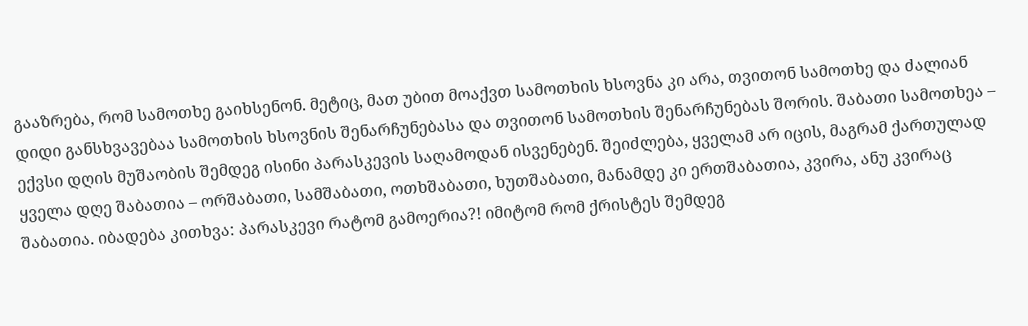გააზრება, რომ სამოთხე გაიხსენონ. მეტიც, მათ უბით მოაქვთ სამოთხის ხსოვნა კი არა, თვითონ სამოთხე და ძალიან დიდი განსხვავებაა სამოთხის ხსოვნის შენარჩუნებასა და თვითონ სამოთხის შენარჩუნებას შორის. შაბათი სამოთხეა – ექვსი დღის მუშაობის შემდეგ ისინი პარასკევის საღამოდან ისვენებენ. შეიძლება, ყველამ არ იცის, მაგრამ ქართულად ყველა დღე შაბათია – ორშაბათი, სამშაბათი, ოთხშაბათი, ხუთშაბათი, მანამდე კი ერთშაბათია, კვირა, ანუ კვირაც შაბათია. იბადება კითხვა: პარასკევი რატომ გამოერია?! იმიტომ რომ ქრისტეს შემდეგ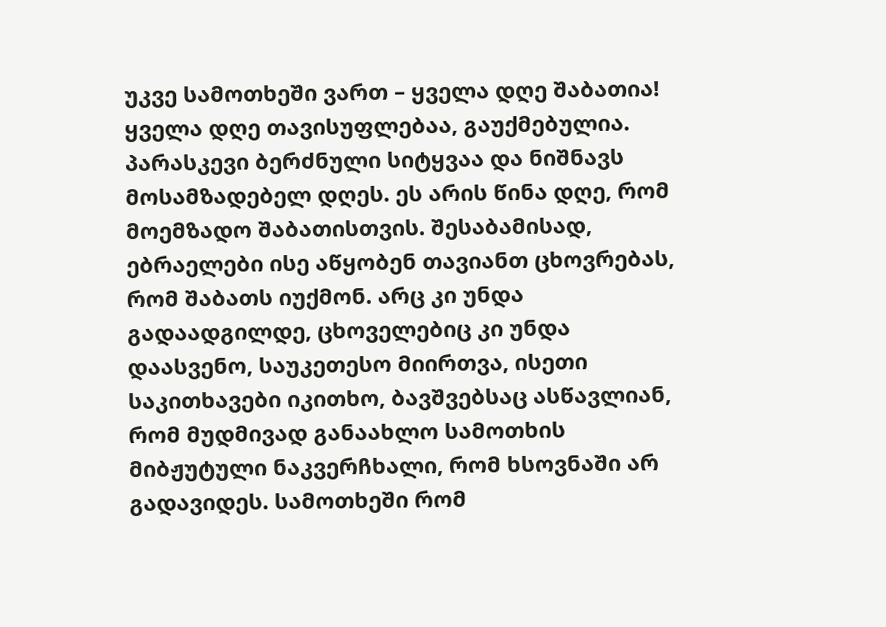უკვე სამოთხეში ვართ – ყველა დღე შაბათია! ყველა დღე თავისუფლებაა, გაუქმებულია. პარასკევი ბერძნული სიტყვაა და ნიშნავს მოსამზადებელ დღეს. ეს არის წინა დღე, რომ მოემზადო შაბათისთვის. შესაბამისად, ებრაელები ისე აწყობენ თავიანთ ცხოვრებას, რომ შაბათს იუქმონ. არც კი უნდა გადაადგილდე, ცხოველებიც კი უნდა დაასვენო, საუკეთესო მიირთვა, ისეთი საკითხავები იკითხო, ბავშვებსაც ასწავლიან, რომ მუდმივად განაახლო სამოთხის მიბჟუტული ნაკვერჩხალი, რომ ხსოვნაში არ გადავიდეს. სამოთხეში რომ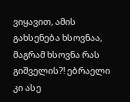ვიყავით, ამის გახსენება ხსოვნაა, მაგრამ ხსოვნა რას გიშველის?! ებრაელი კი ასე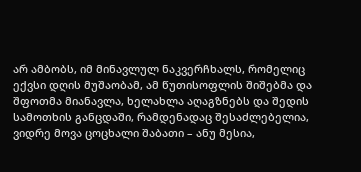არ ამბობს, იმ მინავლულ ნაკვერჩხალს, რომელიც ექვსი დღის მუშაობამ, ამ წუთისოფლის შიშებმა და შფოთმა მიანავლა, ხელახლა აღაგზნებს და შედის სამოთხის განცდაში, რამდენადაც შესაძლებელია, ვიდრე მოვა ცოცხალი შაბათი – ანუ მესია,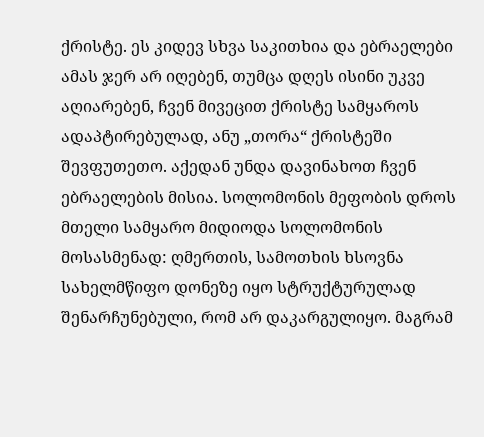ქრისტე. ეს კიდევ სხვა საკითხია და ებრაელები ამას ჯერ არ იღებენ, თუმცა დღეს ისინი უკვე აღიარებენ, ჩვენ მივეცით ქრისტე სამყაროს ადაპტირებულად, ანუ „თორა“ ქრისტეში შევფუთეთო. აქედან უნდა დავინახოთ ჩვენ ებრაელების მისია. სოლომონის მეფობის დროს მთელი სამყარო მიდიოდა სოლომონის მოსასმენად: ღმერთის, სამოთხის ხსოვნა სახელმწიფო დონეზე იყო სტრუქტურულად შენარჩუნებული, რომ არ დაკარგულიყო. მაგრამ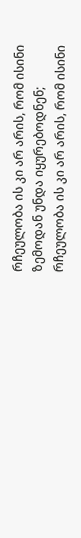რჩეულობა ის კი არ არის, რომ ისინი ზემოდან უნდა იყურებოდნენ; რჩეულობა ის კი არ არის, რომ ისინი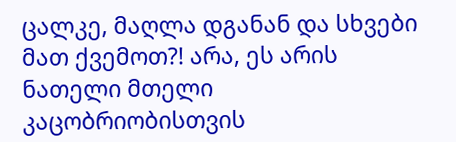ცალკე, მაღლა დგანან და სხვები მათ ქვემოთ?! არა, ეს არის ნათელი მთელი კაცობრიობისთვის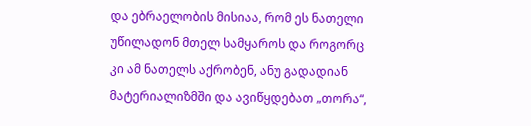და ებრაელობის მისიაა, რომ ეს ნათელი უწილადონ მთელ სამყაროს და როგორც კი ამ ნათელს აქრობენ, ანუ გადადიან მატერიალიზმში და ავიწყდებათ „თორა“,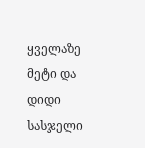ყველაზე მეტი და დიდი სასჯელი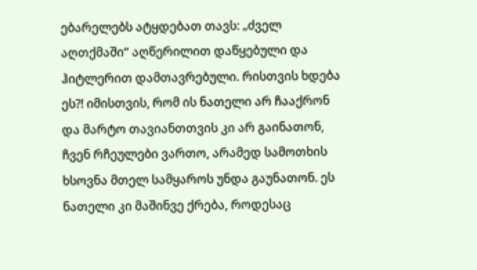ებარელებს ატყდებათ თავს: „ძველ აღთქმაში“ აღწერილით დაწყებული და ჰიტლერით დამთავრებული. რისთვის ხდება ეს?! იმისთვის, რომ ის ნათელი არ ჩააქრონ და მარტო თავიანთთვის კი არ გაინათონ, ჩვენ რჩეულები ვართო, არამედ სამოთხის ხსოვნა მთელ სამყაროს უნდა გაუნათონ. ეს ნათელი კი მაშინვე ქრება, როდესაც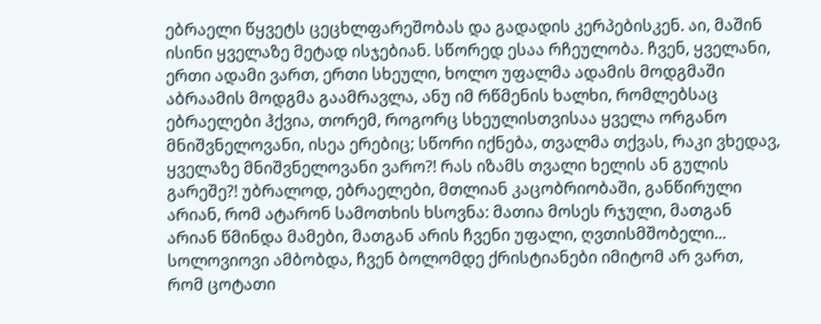ებრაელი წყვეტს ცეცხლფარეშობას და გადადის კერპებისკენ. აი, მაშინ ისინი ყველაზე მეტად ისჯებიან. სწორედ ესაა რჩეულობა. ჩვენ, ყველანი, ერთი ადამი ვართ, ერთი სხეული, ხოლო უფალმა ადამის მოდგმაში აბრაამის მოდგმა გაამრავლა, ანუ იმ რწმენის ხალხი, რომლებსაც ებრაელები ჰქვია, თორემ, როგორც სხეულისთვისაა ყველა ორგანო მნიშვნელოვანი, ისეა ერებიც; სწორი იქნება, თვალმა თქვას, რაკი ვხედავ, ყველაზე მნიშვნელოვანი ვარო?! რას იზამს თვალი ხელის ან გულის გარეშე?! უბრალოდ, ებრაელები, მთლიან კაცობრიობაში, განწირული არიან, რომ ატარონ სამოთხის ხსოვნა: მათია მოსეს რჯული, მათგან არიან წმინდა მამები, მათგან არის ჩვენი უფალი, ღვთისმშობელი... სოლოვიოვი ამბობდა, ჩვენ ბოლომდე ქრისტიანები იმიტომ არ ვართ, რომ ცოტათი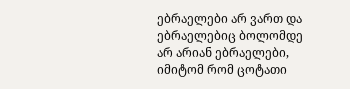ებრაელები არ ვართ და ებრაელებიც ბოლომდე არ არიან ებრაელები, იმიტომ რომ ცოტათი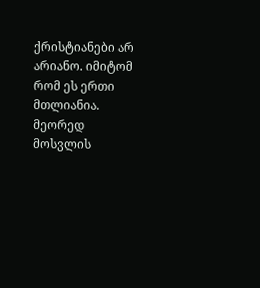ქრისტიანები არ არიანო. იმიტომ რომ ეს ერთი მთლიანია. მეორედ მოსვლის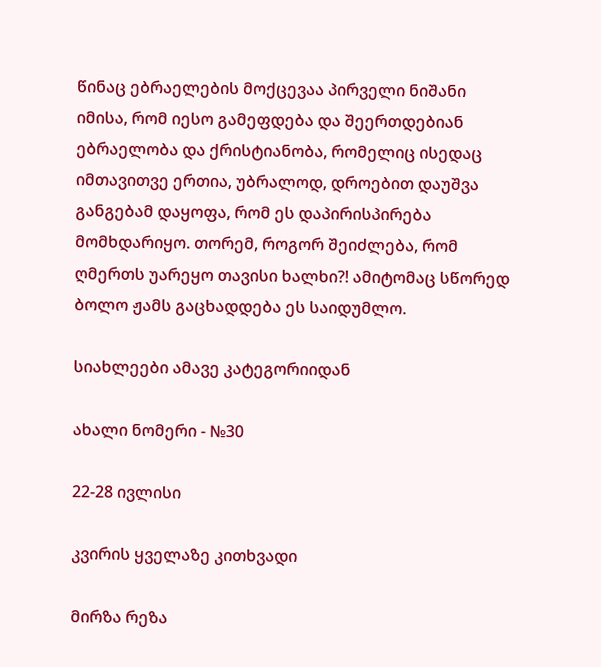წინაც ებრაელების მოქცევაა პირველი ნიშანი იმისა, რომ იესო გამეფდება და შეერთდებიან ებრაელობა და ქრისტიანობა, რომელიც ისედაც იმთავითვე ერთია, უბრალოდ, დროებით დაუშვა განგებამ დაყოფა, რომ ეს დაპირისპირება მომხდარიყო. თორემ, როგორ შეიძლება, რომ ღმერთს უარეყო თავისი ხალხი?! ამიტომაც სწორედ ბოლო ჟამს გაცხადდება ეს საიდუმლო.

სიახლეები ამავე კატეგორიიდან

ახალი ნომერი - №30

22-28 ივლისი

კვირის ყველაზე კითხვადი

მირზა რეზა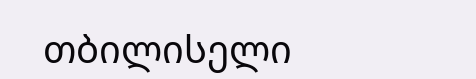თბილისელი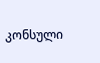კონსული